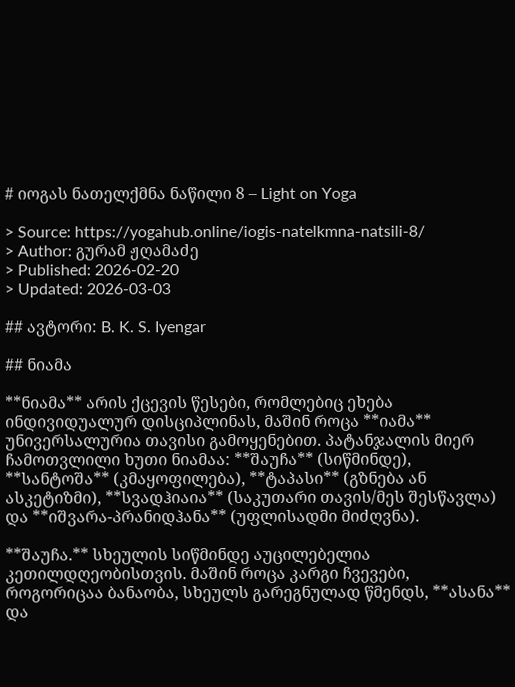# იოგას ნათელქმნა ნაწილი 8 – Light on Yoga

> Source: https://yogahub.online/iogis-natelkmna-natsili-8/
> Author: გურამ ჟღამაძე
> Published: 2026-02-20
> Updated: 2026-03-03

## ავტორი: B. K. S. Iyengar

## ნიამა

**ნიამა** არის ქცევის წესები, რომლებიც ეხება ინდივიდუალურ დისციპლინას, მაშინ როცა **იამა** უნივერსალურია თავისი გამოყენებით. პატანჯალის მიერ ჩამოთვლილი ხუთი ნიამაა: **შაუჩა** (სიწმინდე), **სანტოშა** (კმაყოფილება), **ტაპასი** (გზნება ან ასკეტიზმი), **სვადჰიაია** (საკუთარი თავის/მეს შესწავლა) და **იშვარა-პრანიდჰანა** (უფლისადმი მიძღვნა).

**შაუჩა.** სხეულის სიწმინდე აუცილებელია კეთილდღეობისთვის. მაშინ როცა კარგი ჩვევები, როგორიცაა ბანაობა, სხეულს გარეგნულად წმენდს, **ასანა** და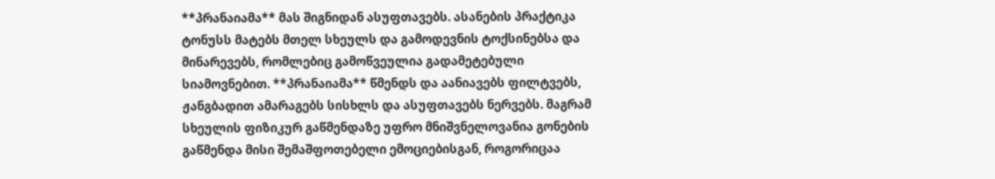**პრანაიამა** მას შიგნიდან ასუფთავებს. ასანების პრაქტიკა ტონუსს მატებს მთელ სხეულს და გამოდევნის ტოქსინებსა და მინარევებს, რომლებიც გამოწვეულია გადამეტებული სიამოვნებით. **პრანაიამა** წმენდს და აანიავებს ფილტვებს, ჟანგბადით ამარაგებს სისხლს და ასუფთავებს ნერვებს. მაგრამ სხეულის ფიზიკურ გაწმენდაზე უფრო მნიშვნელოვანია გონების გაწმენდა მისი შემაშფოთებელი ემოციებისგან, როგორიცაა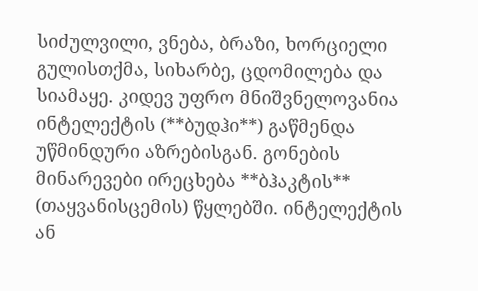სიძულვილი, ვნება, ბრაზი, ხორციელი გულისთქმა, სიხარბე, ცდომილება და სიამაყე. კიდევ უფრო მნიშვნელოვანია ინტელექტის (**ბუდჰი**) გაწმენდა უწმინდური აზრებისგან. გონების მინარევები ირეცხება **ბჰაკტის** (თაყვანისცემის) წყლებში. ინტელექტის ან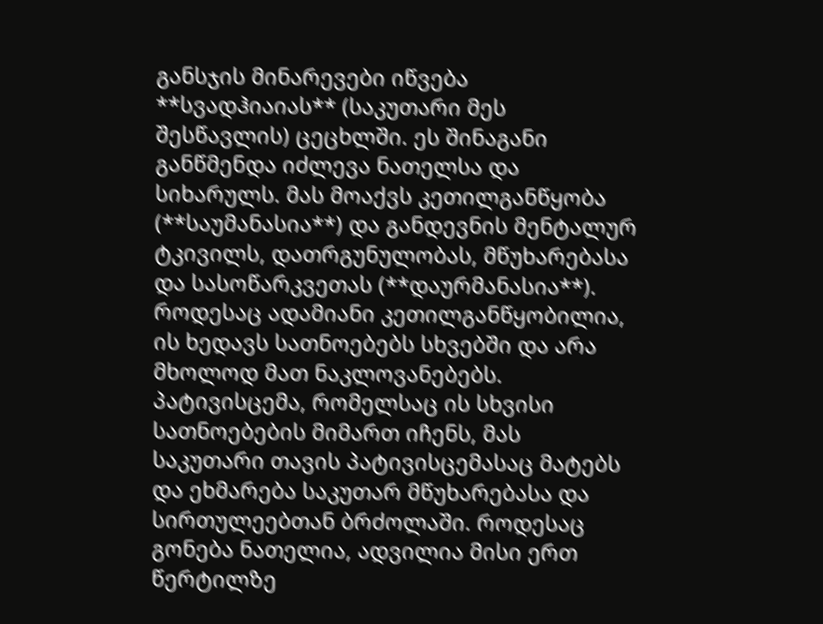განსჯის მინარევები იწვება **სვადჰიაიას** (საკუთარი მეს შესწავლის) ცეცხლში. ეს შინაგანი განწმენდა იძლევა ნათელსა და სიხარულს. მას მოაქვს კეთილგანწყობა (**საუმანასია**) და განდევნის მენტალურ ტკივილს, დათრგუნულობას, მწუხარებასა და სასოწარკვეთას (**დაურმანასია**). როდესაც ადამიანი კეთილგანწყობილია, ის ხედავს სათნოებებს სხვებში და არა მხოლოდ მათ ნაკლოვანებებს. პატივისცემა, რომელსაც ის სხვისი სათნოებების მიმართ იჩენს, მას საკუთარი თავის პატივისცემასაც მატებს და ეხმარება საკუთარ მწუხარებასა და სირთულეებთან ბრძოლაში. როდესაც გონება ნათელია, ადვილია მისი ერთ წერტილზე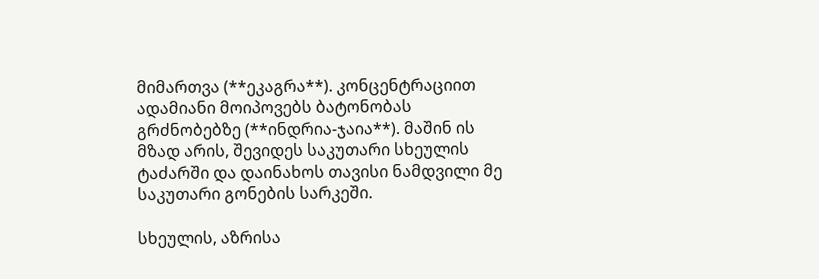მიმართვა (**ეკაგრა**). კონცენტრაციით ადამიანი მოიპოვებს ბატონობას გრძნობებზე (**ინდრია-ჯაია**). მაშინ ის მზად არის, შევიდეს საკუთარი სხეულის ტაძარში და დაინახოს თავისი ნამდვილი მე საკუთარი გონების სარკეში.

სხეულის, აზრისა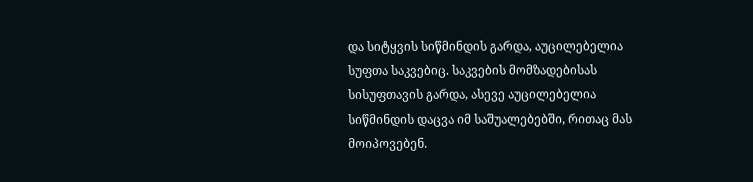და სიტყვის სიწმინდის გარდა, აუცილებელია სუფთა საკვებიც. საკვების მომზადებისას სისუფთავის გარდა, ასევე აუცილებელია სიწმინდის დაცვა იმ საშუალებებში, რითაც მას მოიპოვებენ.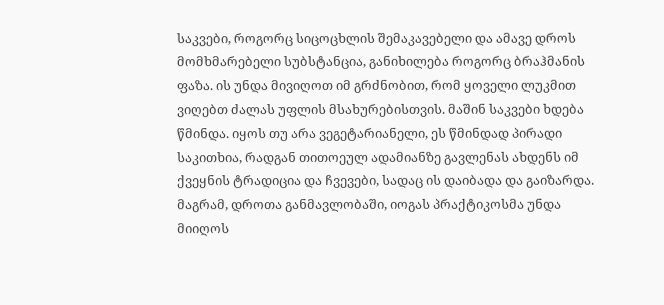საკვები, როგორც სიცოცხლის შემაკავებელი და ამავე დროს მომხმარებელი სუბსტანცია, განიხილება როგორც ბრაჰმანის ფაზა. ის უნდა მივიღოთ იმ გრძნობით, რომ ყოველი ლუკმით ვიღებთ ძალას უფლის მსახურებისთვის. მაშინ საკვები ხდება წმინდა. იყოს თუ არა ვეგეტარიანელი, ეს წმინდად პირადი საკითხია, რადგან თითოეულ ადამიანზე გავლენას ახდენს იმ ქვეყნის ტრადიცია და ჩვევები, სადაც ის დაიბადა და გაიზარდა. მაგრამ, დროთა განმავლობაში, იოგას პრაქტიკოსმა უნდა მიიღოს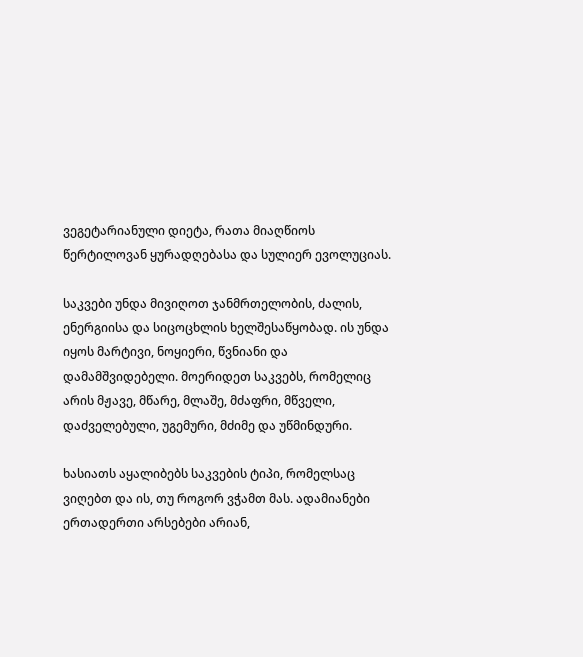ვეგეტარიანული დიეტა, რათა მიაღწიოს წერტილოვან ყურადღებასა და სულიერ ევოლუციას.

საკვები უნდა მივიღოთ ჯანმრთელობის, ძალის, ენერგიისა და სიცოცხლის ხელშესაწყობად. ის უნდა იყოს მარტივი, ნოყიერი, წვნიანი და დამამშვიდებელი. მოერიდეთ საკვებს, რომელიც არის მჟავე, მწარე, მლაშე, მძაფრი, მწველი, დაძველებული, უგემური, მძიმე და უწმინდური.

ხასიათს აყალიბებს საკვების ტიპი, რომელსაც ვიღებთ და ის, თუ როგორ ვჭამთ მას. ადამიანები ერთადერთი არსებები არიან,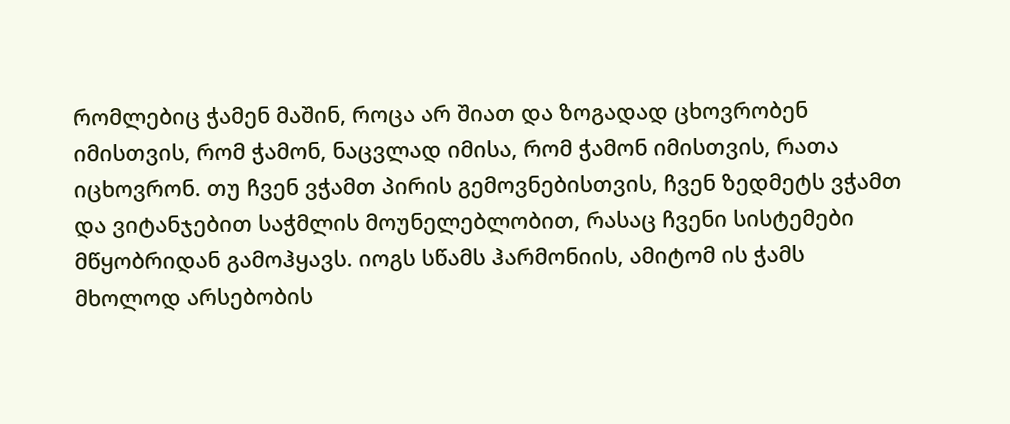რომლებიც ჭამენ მაშინ, როცა არ შიათ და ზოგადად ცხოვრობენ იმისთვის, რომ ჭამონ, ნაცვლად იმისა, რომ ჭამონ იმისთვის, რათა იცხოვრონ. თუ ჩვენ ვჭამთ პირის გემოვნებისთვის, ჩვენ ზედმეტს ვჭამთ და ვიტანჯებით საჭმლის მოუნელებლობით, რასაც ჩვენი სისტემები მწყობრიდან გამოჰყავს. იოგს სწამს ჰარმონიის, ამიტომ ის ჭამს მხოლოდ არსებობის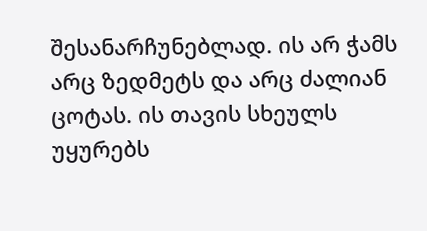შესანარჩუნებლად. ის არ ჭამს არც ზედმეტს და არც ძალიან ცოტას. ის თავის სხეულს უყურებს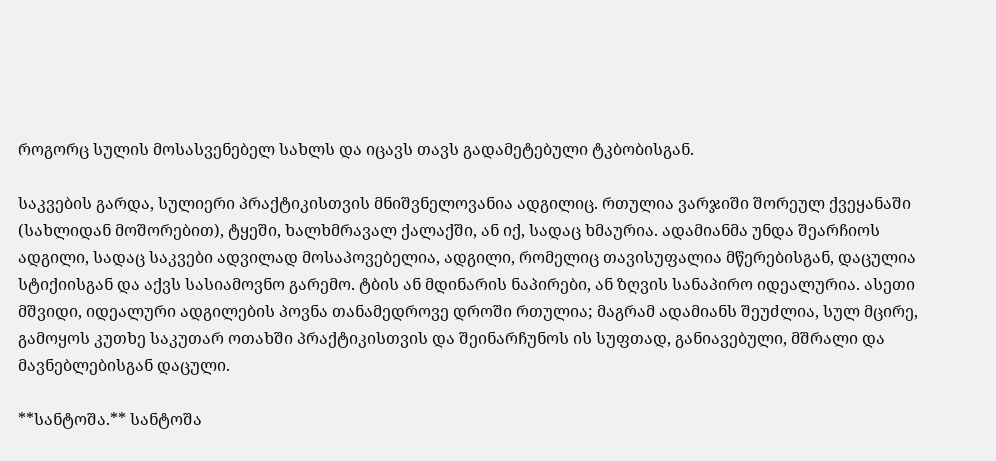როგორც სულის მოსასვენებელ სახლს და იცავს თავს გადამეტებული ტკბობისგან.

საკვების გარდა, სულიერი პრაქტიკისთვის მნიშვნელოვანია ადგილიც. რთულია ვარჯიში შორეულ ქვეყანაში (სახლიდან მოშორებით), ტყეში, ხალხმრავალ ქალაქში, ან იქ, სადაც ხმაურია. ადამიანმა უნდა შეარჩიოს ადგილი, სადაც საკვები ადვილად მოსაპოვებელია, ადგილი, რომელიც თავისუფალია მწერებისგან, დაცულია სტიქიისგან და აქვს სასიამოვნო გარემო. ტბის ან მდინარის ნაპირები, ან ზღვის სანაპირო იდეალურია. ასეთი მშვიდი, იდეალური ადგილების პოვნა თანამედროვე დროში რთულია; მაგრამ ადამიანს შეუძლია, სულ მცირე, გამოყოს კუთხე საკუთარ ოთახში პრაქტიკისთვის და შეინარჩუნოს ის სუფთად, განიავებული, მშრალი და მავნებლებისგან დაცული.

**სანტოშა.** სანტოშა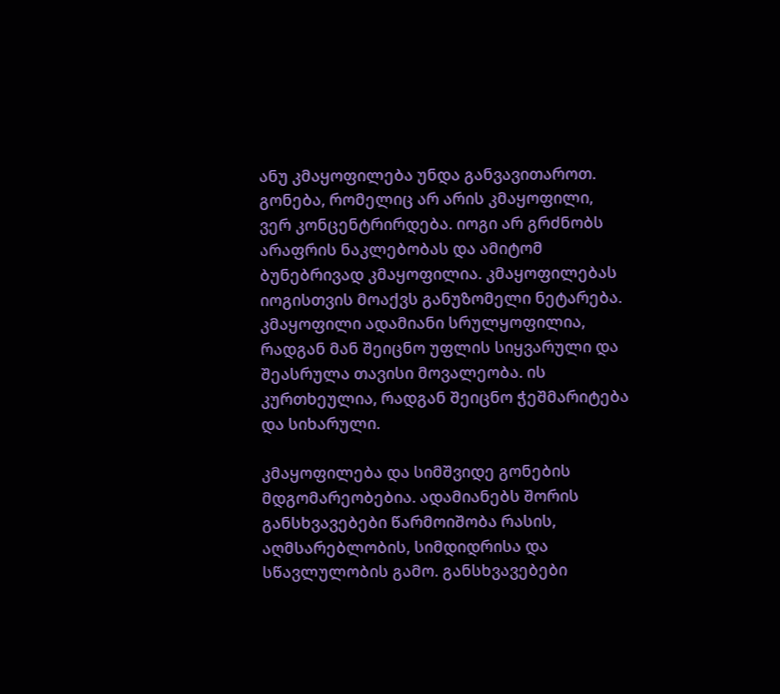ანუ კმაყოფილება უნდა განვავითაროთ. გონება, რომელიც არ არის კმაყოფილი, ვერ კონცენტრირდება. იოგი არ გრძნობს არაფრის ნაკლებობას და ამიტომ ბუნებრივად კმაყოფილია. კმაყოფილებას იოგისთვის მოაქვს განუზომელი ნეტარება. კმაყოფილი ადამიანი სრულყოფილია, რადგან მან შეიცნო უფლის სიყვარული და შეასრულა თავისი მოვალეობა. ის კურთხეულია, რადგან შეიცნო ჭეშმარიტება და სიხარული.

კმაყოფილება და სიმშვიდე გონების მდგომარეობებია. ადამიანებს შორის განსხვავებები წარმოიშობა რასის, აღმსარებლობის, სიმდიდრისა და სწავლულობის გამო. განსხვავებები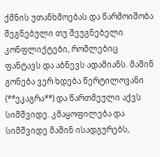ქმნის უთანხმოებას და წარმოიშობა შეგნებული თუ შეუგნებელი კონფლიქტები, რომლებიც ფანტავს და აბნევს ადამიანს. მაშინ გონება ვერ ხდება წერტილოვანი (**ეკაგრა**) და წართმეული აქვს სიმშვიდე. კმაყოფილება და სიმშვიდე მაშინ ისადგურებს,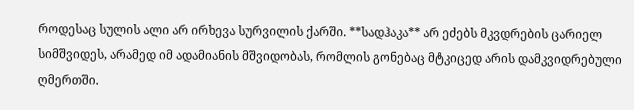როდესაც სულის ალი არ ირხევა სურვილის ქარში. **სადჰაკა** არ ეძებს მკვდრების ცარიელ სიმშვიდეს, არამედ იმ ადამიანის მშვიდობას, რომლის გონებაც მტკიცედ არის დამკვიდრებული ღმერთში.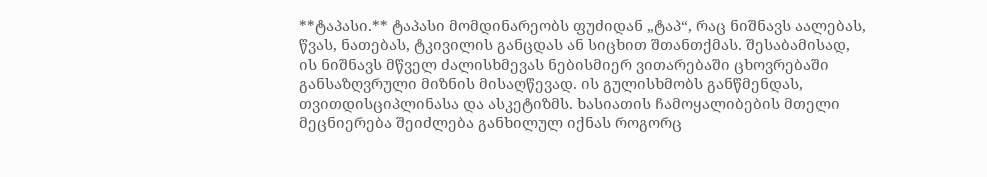**ტაპასი.** ტაპასი მომდინარეობს ფუძიდან „ტაპ“, რაც ნიშნავს აალებას, წვას, ნათებას, ტკივილის განცდას ან სიცხით შთანთქმას. შესაბამისად, ის ნიშნავს მწველ ძალისხმევას ნებისმიერ ვითარებაში ცხოვრებაში განსაზღვრული მიზნის მისაღწევად. ის გულისხმობს განწმენდას, თვითდისციპლინასა და ასკეტიზმს. ხასიათის ჩამოყალიბების მთელი მეცნიერება შეიძლება განხილულ იქნას როგორც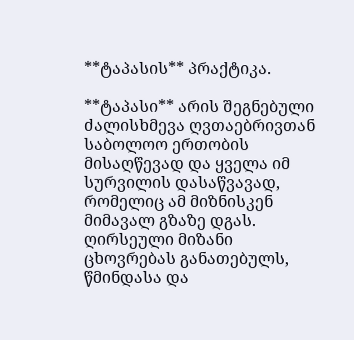**ტაპასის** პრაქტიკა.

**ტაპასი** არის შეგნებული ძალისხმევა ღვთაებრივთან საბოლოო ერთობის მისაღწევად და ყველა იმ სურვილის დასაწვავად, რომელიც ამ მიზნისკენ მიმავალ გზაზე დგას. ღირსეული მიზანი ცხოვრებას განათებულს, წმინდასა და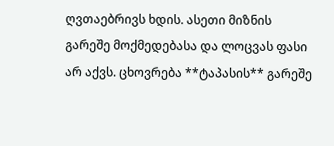ღვთაებრივს ხდის. ასეთი მიზნის გარეშე მოქმედებასა და ლოცვას ფასი არ აქვს. ცხოვრება **ტაპასის** გარეშე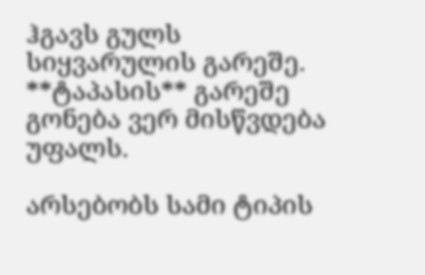ჰგავს გულს სიყვარულის გარეშე. **ტაპასის** გარეშე გონება ვერ მისწვდება უფალს.

არსებობს სამი ტიპის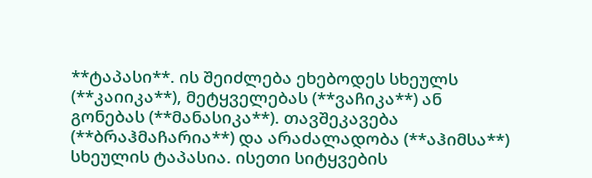**ტაპასი**. ის შეიძლება ეხებოდეს სხეულს (**კაიიკა**), მეტყველებას (**ვაჩიკა**) ან გონებას (**მანასიკა**). თავშეკავება (**ბრაჰმაჩარია**) და არაძალადობა (**აჰიმსა**) სხეულის ტაპასია. ისეთი სიტყვების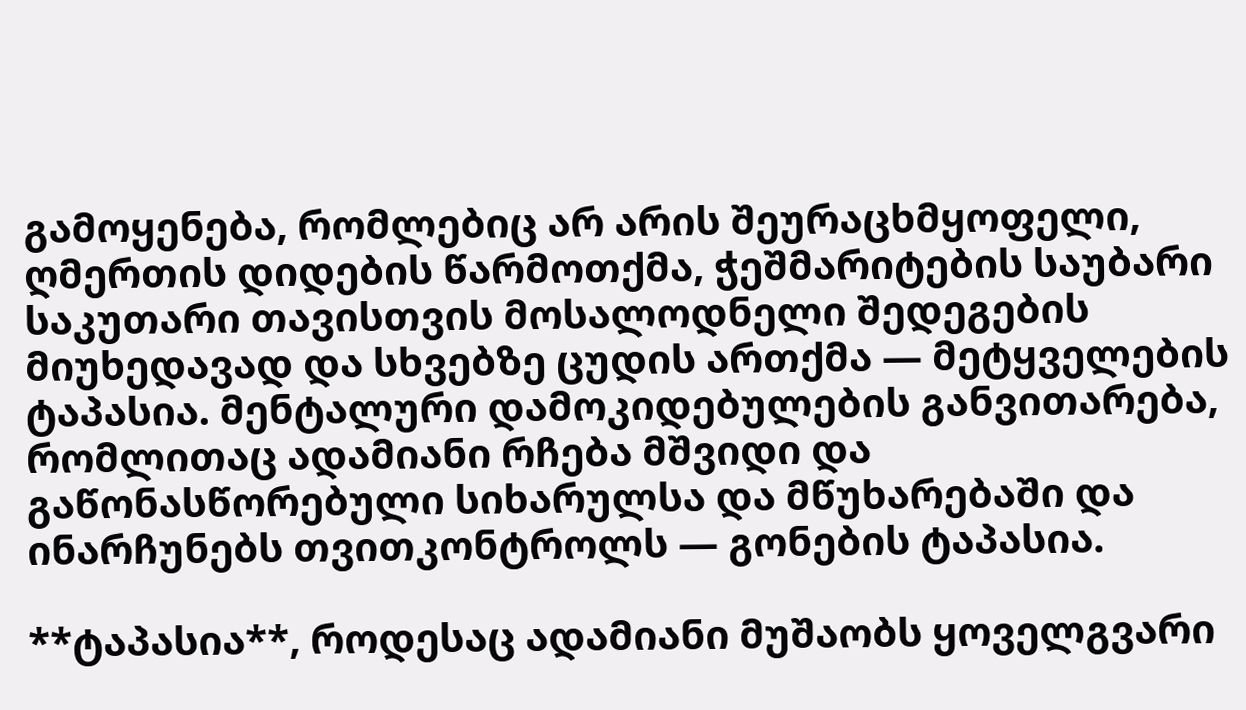გამოყენება, რომლებიც არ არის შეურაცხმყოფელი, ღმერთის დიდების წარმოთქმა, ჭეშმარიტების საუბარი საკუთარი თავისთვის მოსალოდნელი შედეგების მიუხედავად და სხვებზე ცუდის ართქმა — მეტყველების ტაპასია. მენტალური დამოკიდებულების განვითარება, რომლითაც ადამიანი რჩება მშვიდი და გაწონასწორებული სიხარულსა და მწუხარებაში და ინარჩუნებს თვითკონტროლს — გონების ტაპასია.

**ტაპასია**, როდესაც ადამიანი მუშაობს ყოველგვარი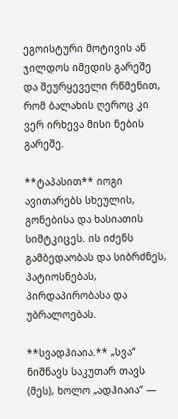ეგოისტური მოტივის ან ჯილდოს იმედის გარეშე და შეურყეველი რწმენით, რომ ბალახის ღეროც კი ვერ ირხევა მისი ნების გარეშე.

**ტაპასით** იოგი ავითარებს სხეულის, გონებისა და ხასიათის სიმტკიცეს. ის იძენს გამბედაობას და სიბრძნეს, პატიოსნებას, პირდაპირობასა და უბრალოებას.

**სვადჰიაია.** „სვა“ ნიშნავს საკუთარ თავს (მეს), ხოლო „ადჰიაია“ —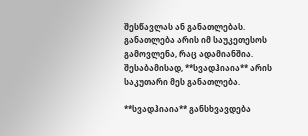შესწავლას ან განათლებას. განათლება არის იმ საუკეთესოს გამოვლენა, რაც ადამიანშია. შესაბამისად, **სვადჰიაია** არის საკუთარი მეს განათლება.

**სვადჰიაია** განსხვავდება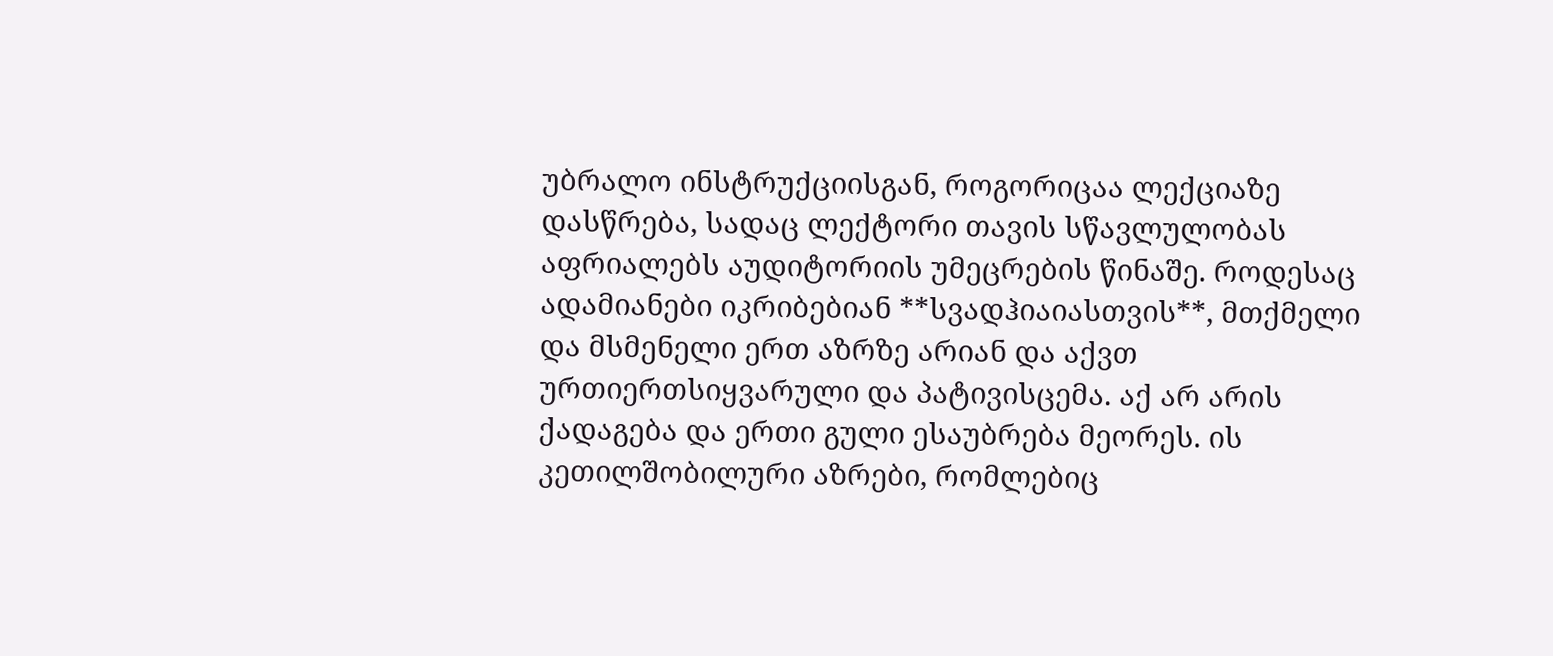უბრალო ინსტრუქციისგან, როგორიცაა ლექციაზე დასწრება, სადაც ლექტორი თავის სწავლულობას აფრიალებს აუდიტორიის უმეცრების წინაშე. როდესაც ადამიანები იკრიბებიან **სვადჰიაიასთვის**, მთქმელი და მსმენელი ერთ აზრზე არიან და აქვთ ურთიერთსიყვარული და პატივისცემა. აქ არ არის ქადაგება და ერთი გული ესაუბრება მეორეს. ის კეთილშობილური აზრები, რომლებიც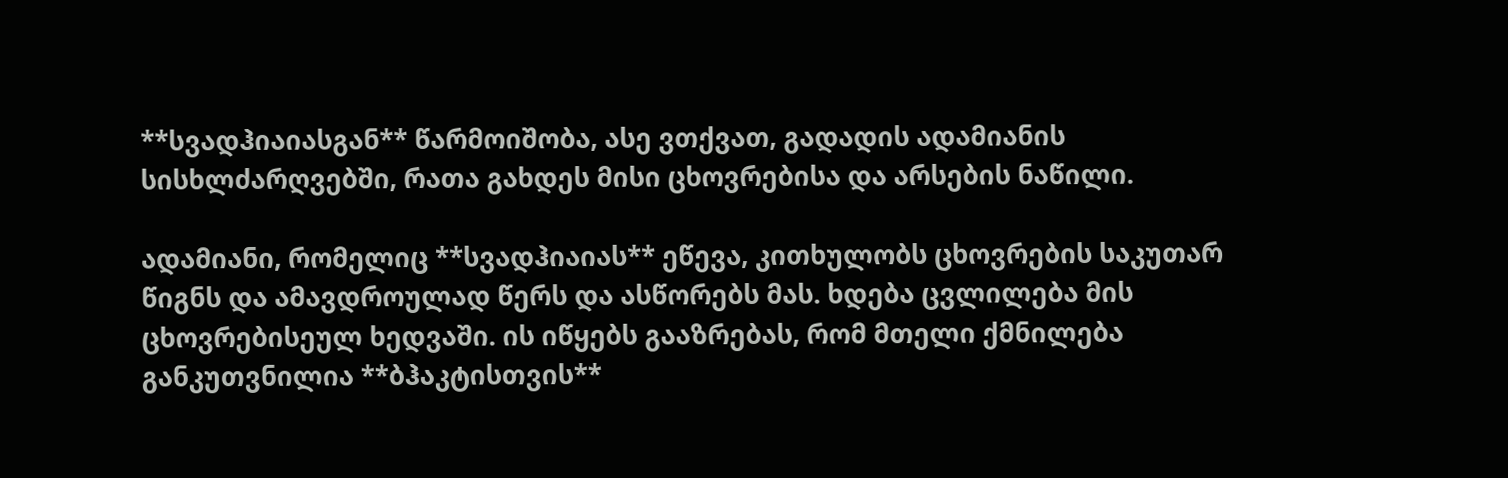**სვადჰიაიასგან** წარმოიშობა, ასე ვთქვათ, გადადის ადამიანის სისხლძარღვებში, რათა გახდეს მისი ცხოვრებისა და არსების ნაწილი.

ადამიანი, რომელიც **სვადჰიაიას** ეწევა, კითხულობს ცხოვრების საკუთარ წიგნს და ამავდროულად წერს და ასწორებს მას. ხდება ცვლილება მის ცხოვრებისეულ ხედვაში. ის იწყებს გააზრებას, რომ მთელი ქმნილება განკუთვნილია **ბჰაკტისთვის**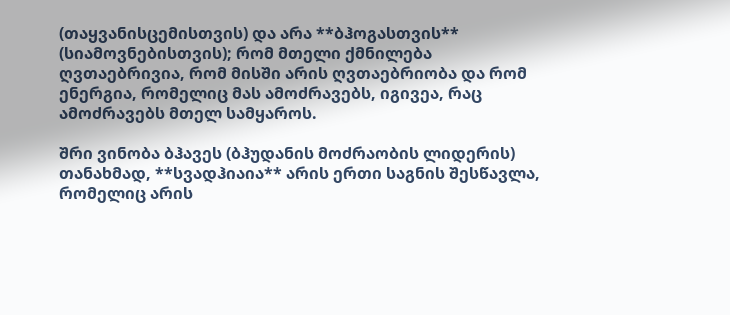(თაყვანისცემისთვის) და არა **ბჰოგასთვის** (სიამოვნებისთვის); რომ მთელი ქმნილება ღვთაებრივია, რომ მისში არის ღვთაებრიობა და რომ ენერგია, რომელიც მას ამოძრავებს, იგივეა, რაც ამოძრავებს მთელ სამყაროს.

შრი ვინობა ბჰავეს (ბჰუდანის მოძრაობის ლიდერის) თანახმად, **სვადჰიაია** არის ერთი საგნის შესწავლა, რომელიც არის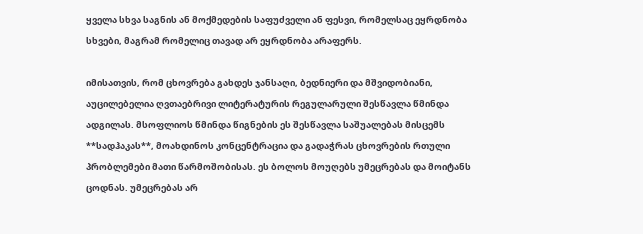ყველა სხვა საგნის ან მოქმედების საფუძველი ან ფესვი, რომელსაც ეყრდნობა სხვები, მაგრამ რომელიც თავად არ ეყრდნობა არაფერს.

იმისათვის, რომ ცხოვრება გახდეს ჯანსაღი, ბედნიერი და მშვიდობიანი, აუცილებელია ღვთაებრივი ლიტერატურის რეგულარული შესწავლა წმინდა ადგილას. მსოფლიოს წმინდა წიგნების ეს შესწავლა საშუალებას მისცემს **სადჰაკას**, მოახდინოს კონცენტრაცია და გადაჭრას ცხოვრების რთული პრობლემები მათი წარმოშობისას. ეს ბოლოს მოუღებს უმეცრებას და მოიტანს ცოდნას. უმეცრებას არ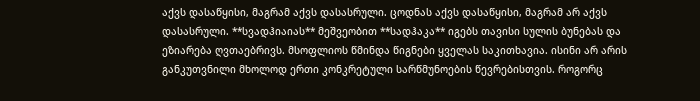აქვს დასაწყისი, მაგრამ აქვს დასასრული. ცოდნას აქვს დასაწყისი, მაგრამ არ აქვს დასასრული. **სვადჰიაიას** მეშვეობით **სადჰაკა** იგებს თავისი სულის ბუნებას და ეზიარება ღვთაებრივს. მსოფლიოს წმინდა წიგნები ყველას საკითხავია. ისინი არ არის განკუთვნილი მხოლოდ ერთი კონკრეტული სარწმუნოების წევრებისთვის. როგორც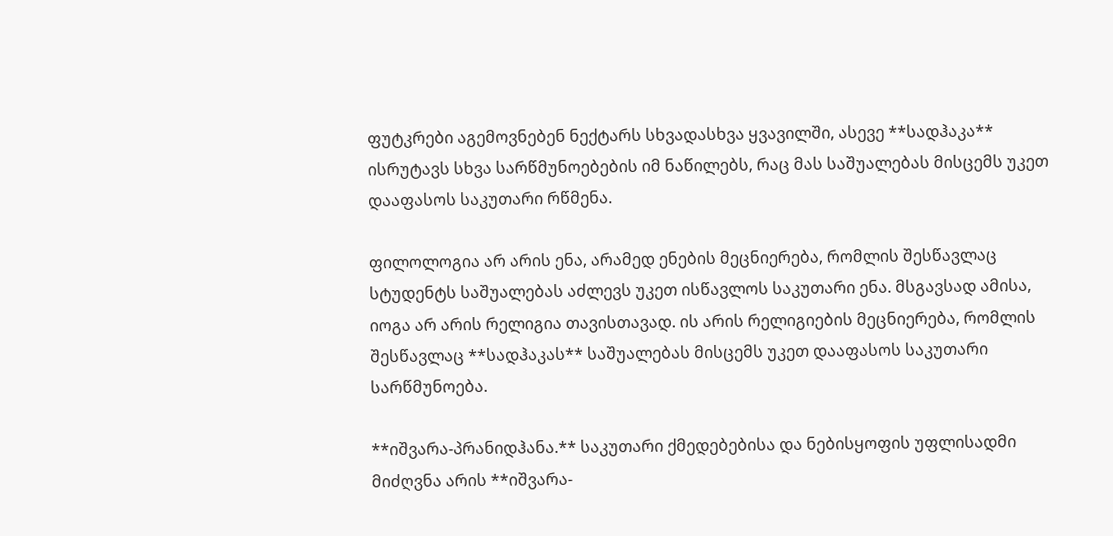ფუტკრები აგემოვნებენ ნექტარს სხვადასხვა ყვავილში, ასევე **სადჰაკა** ისრუტავს სხვა სარწმუნოებების იმ ნაწილებს, რაც მას საშუალებას მისცემს უკეთ დააფასოს საკუთარი რწმენა.

ფილოლოგია არ არის ენა, არამედ ენების მეცნიერება, რომლის შესწავლაც სტუდენტს საშუალებას აძლევს უკეთ ისწავლოს საკუთარი ენა. მსგავსად ამისა, იოგა არ არის რელიგია თავისთავად. ის არის რელიგიების მეცნიერება, რომლის შესწავლაც **სადჰაკას** საშუალებას მისცემს უკეთ დააფასოს საკუთარი სარწმუნოება.

**იშვარა-პრანიდჰანა.** საკუთარი ქმედებებისა და ნებისყოფის უფლისადმი მიძღვნა არის **იშვარა-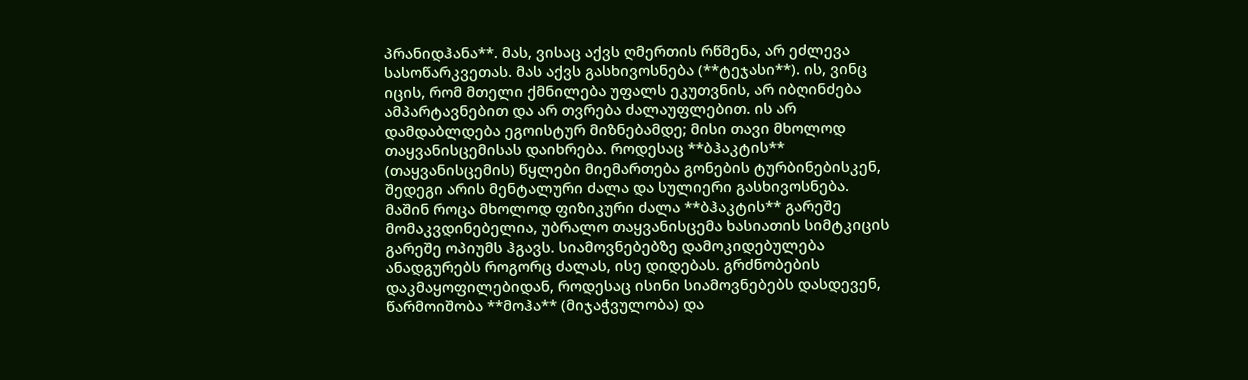პრანიდჰანა**. მას, ვისაც აქვს ღმერთის რწმენა, არ ეძლევა სასოწარკვეთას. მას აქვს გასხივოსნება (**ტეჯასი**). ის, ვინც იცის, რომ მთელი ქმნილება უფალს ეკუთვნის, არ იბღინძება ამპარტავნებით და არ თვრება ძალაუფლებით. ის არ დამდაბლდება ეგოისტურ მიზნებამდე; მისი თავი მხოლოდ თაყვანისცემისას დაიხრება. როდესაც **ბჰაკტის** (თაყვანისცემის) წყლები მიემართება გონების ტურბინებისკენ, შედეგი არის მენტალური ძალა და სულიერი გასხივოსნება. მაშინ როცა მხოლოდ ფიზიკური ძალა **ბჰაკტის** გარეშე მომაკვდინებელია, უბრალო თაყვანისცემა ხასიათის სიმტკიცის გარეშე ოპიუმს ჰგავს. სიამოვნებებზე დამოკიდებულება ანადგურებს როგორც ძალას, ისე დიდებას. გრძნობების დაკმაყოფილებიდან, როდესაც ისინი სიამოვნებებს დასდევენ, წარმოიშობა **მოჰა** (მიჯაჭვულობა) და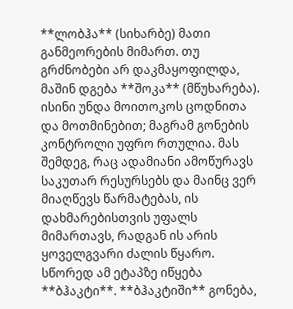**ლობჰა** (სიხარბე) მათი განმეორების მიმართ. თუ გრძნობები არ დაკმაყოფილდა, მაშინ დგება **შოკა** (მწუხარება). ისინი უნდა მოითოკოს ცოდნითა და მოთმინებით; მაგრამ გონების კონტროლი უფრო რთულია. მას შემდეგ, რაც ადამიანი ამოწურავს საკუთარ რესურსებს და მაინც ვერ მიაღწევს წარმატებას, ის დახმარებისთვის უფალს მიმართავს, რადგან ის არის ყოველგვარი ძალის წყარო. სწორედ ამ ეტაპზე იწყება **ბჰაკტი**. **ბჰაკტიში** გონება,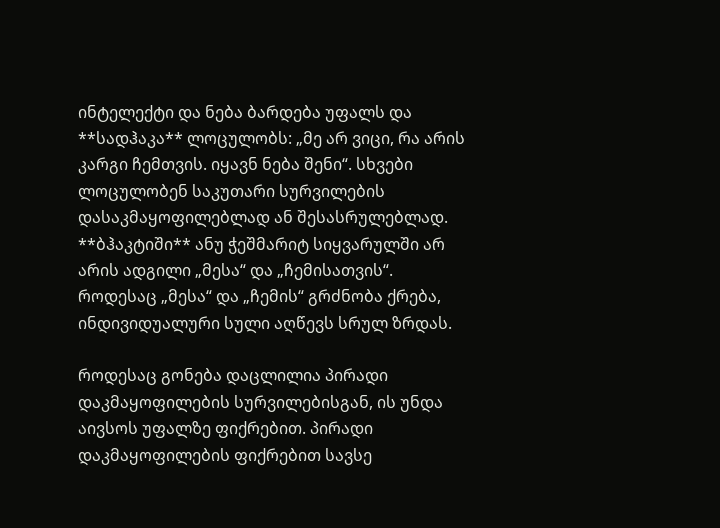ინტელექტი და ნება ბარდება უფალს და **სადჰაკა** ლოცულობს: „მე არ ვიცი, რა არის კარგი ჩემთვის. იყავნ ნება შენი“. სხვები ლოცულობენ საკუთარი სურვილების დასაკმაყოფილებლად ან შესასრულებლად. **ბჰაკტიში** ანუ ჭეშმარიტ სიყვარულში არ არის ადგილი „მესა“ და „ჩემისათვის“. როდესაც „მესა“ და „ჩემის“ გრძნობა ქრება, ინდივიდუალური სული აღწევს სრულ ზრდას.

როდესაც გონება დაცლილია პირადი დაკმაყოფილების სურვილებისგან, ის უნდა აივსოს უფალზე ფიქრებით. პირადი დაკმაყოფილების ფიქრებით სავსე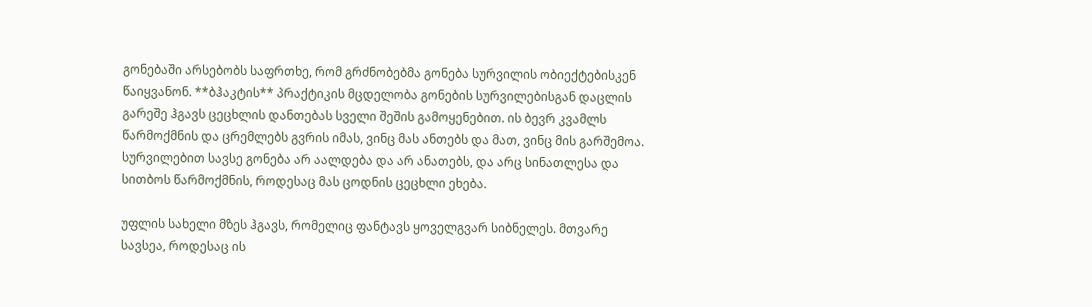გონებაში არსებობს საფრთხე, რომ გრძნობებმა გონება სურვილის ობიექტებისკენ წაიყვანონ. **ბჰაკტის** პრაქტიკის მცდელობა გონების სურვილებისგან დაცლის გარეშე ჰგავს ცეცხლის დანთებას სველი შეშის გამოყენებით. ის ბევრ კვამლს წარმოქმნის და ცრემლებს გვრის იმას, ვინც მას ანთებს და მათ, ვინც მის გარშემოა. სურვილებით სავსე გონება არ აალდება და არ ანათებს, და არც სინათლესა და სითბოს წარმოქმნის, როდესაც მას ცოდნის ცეცხლი ეხება.

უფლის სახელი მზეს ჰგავს, რომელიც ფანტავს ყოველგვარ სიბნელეს. მთვარე სავსეა, როდესაც ის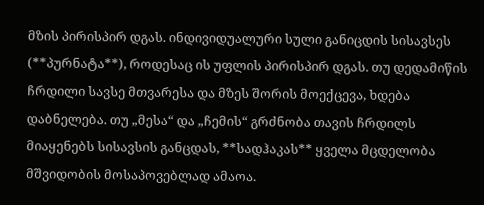მზის პირისპირ დგას. ინდივიდუალური სული განიცდის სისავსეს (**პურნატა**), როდესაც ის უფლის პირისპირ დგას. თუ დედამიწის ჩრდილი სავსე მთვარესა და მზეს შორის მოექცევა, ხდება დაბნელება. თუ „მესა“ და „ჩემის“ გრძნობა თავის ჩრდილს მიაყენებს სისავსის განცდას, **სადჰაკას** ყველა მცდელობა მშვიდობის მოსაპოვებლად ამაოა.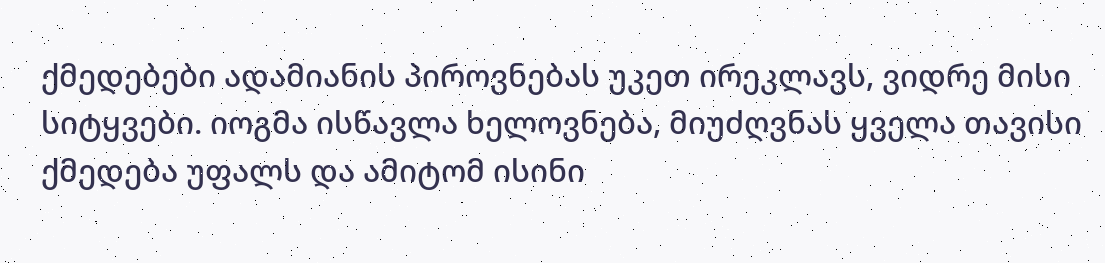ქმედებები ადამიანის პიროვნებას უკეთ ირეკლავს, ვიდრე მისი სიტყვები. იოგმა ისწავლა ხელოვნება, მიუძღვნას ყველა თავისი ქმედება უფალს და ამიტომ ისინი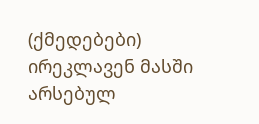(ქმედებები) ირეკლავენ მასში არსებულ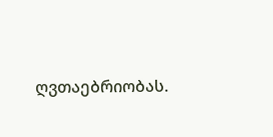ღვთაებრიობას.